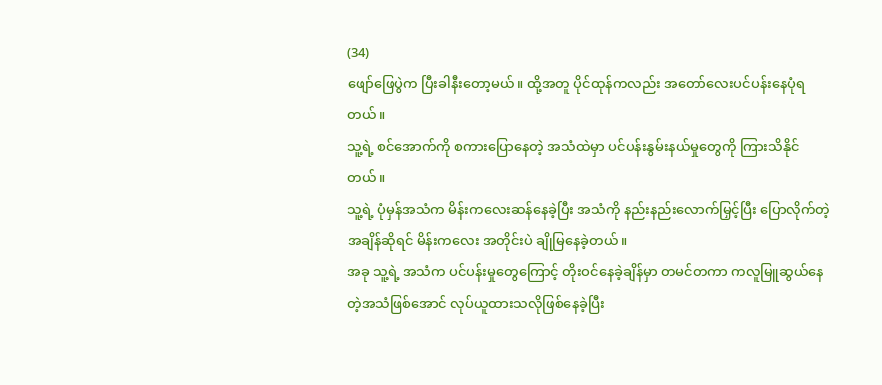(34)
ဖျော်ဖြေပွဲက ပြီးခါနီးတော့မယ်။ ထို့အတူ ပိုင်ထုန်ကလည်း အတော်လေးပင်ပန်းနေပုံရတယ်။
သူ့ရဲ့ စင်အောက်ကို စကားပြောနေတဲ့ အသံထဲမှာ ပင်ပန်းနွမ်းနယ်မှုတွေကို ကြားသိနိုင်တယ်။
သူ့ရဲ့ ပုံမှန်အသံက မိန်းကလေးဆန်နေခဲ့ပြီး အသံကို နည်းနည်းလောက်မြှင့်ပြီး ပြောလိုက်တဲ့အချိန်ဆိုရင် မိန်းကလေး အတိုင်းပဲ ချိုမြနေခဲ့တယ်။
အခု သူ့ရဲ့ အသံက ပင်ပန်းမှုတွေကြောင့် တိုးဝင်နေခဲ့ချိန်မှာ တမင်တကာ ကလူမြူဆွယ်နေတဲ့အသံဖြစ်အောင် လုပ်ယူထားသလိုဖြစ်နေခဲ့ပြီး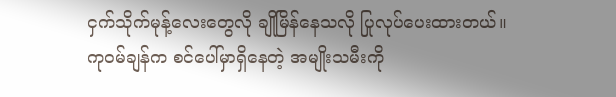ငှက်သိုက်မုန့်လေးတွေလို ချိုမြိန်နေသလို ပြုလုပ်ပေးထားတယ်။
ကုဝမ်ချန်က စင်ပေါ်မှာရှိနေတဲ့ အမျိုးသမီးကို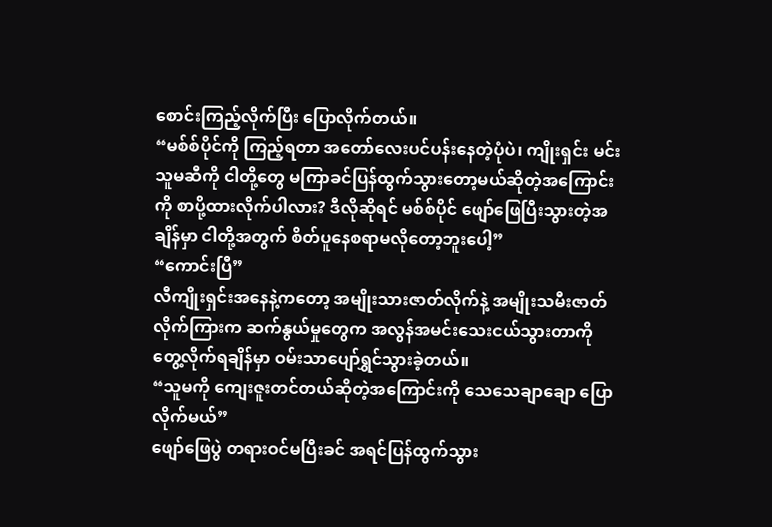စောင်းကြည့်လိုက်ပြီး ပြောလိုက်တယ်။
“မစ်စ်ပိုင်ကို ကြည့်ရတာ အတော်လေးပင်ပန်းနေတဲ့ပုံပဲ၊ ကျိုးရှင်း မင်း သူမဆီကို ငါတို့တွေ မကြာခင်ပြန်ထွက်သွားတော့မယ်ဆိုတဲ့အကြောင်းကို စာပို့ထားလိုက်ပါလား? ဒီလိုဆိုရင် မစ်စ်ပိုင် ဖျော်ဖြေပြီးသွားတဲ့အချိန်မှာ ငါတို့အတွက် စိတ်ပူနေစရာမလိုတော့ဘူးပေါ့”
“ကောင်းပြီ”
လီကျိုးရှင်းအနေနဲ့ကတော့ အမျိုးသားဇာတ်လိုက်နဲ့ အမျိုးသမီးဇာတ်လိုက်ကြားက ဆက်နွယ်မှုတွေက အလွန်အမင်းသေးငယ်သွားတာကို တွေ့လိုက်ရချိန်မှာ ဝမ်းသာပျော်ရွှင်သွားခဲ့တယ်။
“သူမကို ကျေးဇူးတင်တယ်ဆိုတဲ့အကြောင်းကို သေသေချာချော ပြောလိုက်မယ်”
ဖျော်ဖြေပွဲ တရားဝင်မပြီးခင် အရင်ပြန်ထွက်သွား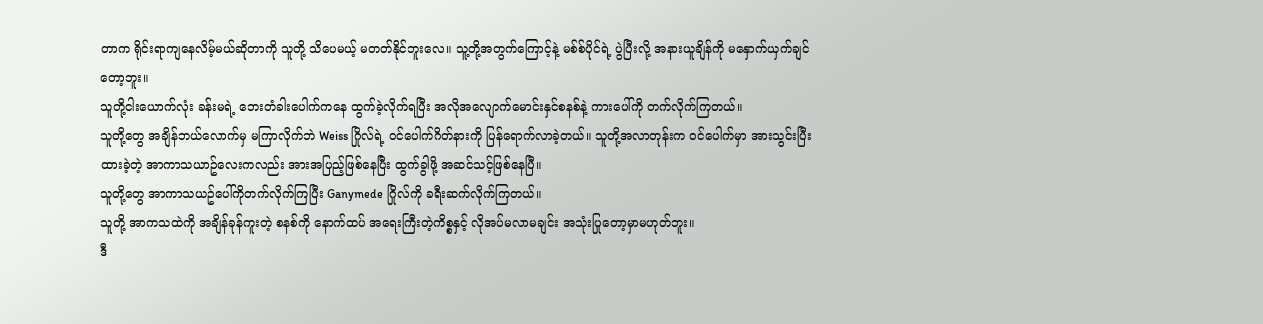တာက ရိုင်းရာကျနေလိမ့်မယ်ဆိုတာကို သူတို့ သိပေမယ့် မတတ်နိုင်ဘူးလေ။ သူ့တို့အတွက်ကြောင့်နဲ့ မစ်စ်ပိုင်ရဲ့ ပွဲပြီးလို့ အနားယူချိန်ကို မနှောက်ယှက်ချင်တော့ဘူး။
သူတို့ငါးယောက်လုံး ခန်းမရဲ့ ဘေးတံခါးပေါက်ကနေ ထွက်ခဲ့လိုက်ရပြီး အလိုအလျောက်မောင်းနှင်စနစ်နဲ့ ကားပေါ်ကို တက်လိုက်ကြတယ်။
သူတို့တွေ အချိန်ဘယ်လောက်မှ မကြာလိုက်ဘဲ Weiss ဂြိုလ်ရဲ့ ဝင်ပေါက်ဂိတ်နားကို ပြန်ရောက်လာခဲ့တယ်။ သူတို့အလာတုန်းက ဝင်ပေါက်မှာ အားသွင်းပြီး ထားခဲ့တဲ့ အာကာသယာဥ်လေးကလည်း အားအပြည့်ဖြစ်နေပြီး ထွက်ခွါဖို့ အဆင်သင့်ဖြစ်နေပြီ။
သူတို့တွေ အာကာသယဥ်ပေါ်ကိုတက်လိုက်ကြပြီး Ganymede ဂြိုလ်ကို ခရီးဆက်လိုက်ကြတယ်။
သူတို့ အာကသထဲကို အချိန်ခုန်ကူးတဲ့ စနစ်ကို နောက်ထပ် အရေးကြီးတဲ့ကိစ္စနှင့် လိုအပ်မလာမချင်း အသုံးပြုတော့မှာမဟုတ်ဘူး။
ဒီ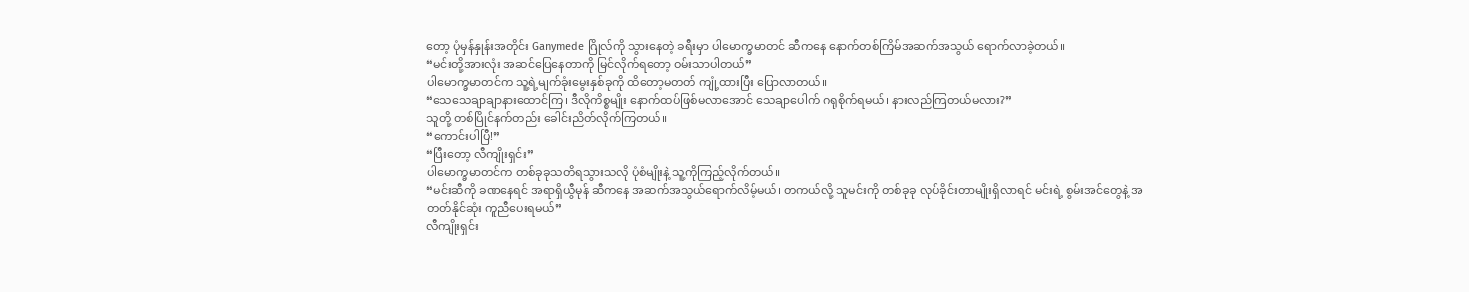တော့ ပုံမှန်နှုန်းအတိုင်း Ganymede ဂြိုလ်ကို သွားနေတဲ့ ခရီးမှာ ပါမောက္ခမာတင် ဆီကနေ နောက်တစ်ကြိမ်အဆက်အသွယ် ရောက်လာခဲ့တယ်။
“မင်းတို့အားလုံး အဆင်ပြေနေတာကို မြင်လိုက်ရတော့ ဝမ်းသာပါတယ်”
ပါမောက္ခမာတင်က သူ့ရဲ့မျက်ခုံးမွေးနှစ်ခုကို ထိတော့မတတ် ကျုံ့ထားပြီး ပြောလာတယ်။
“သေသေချာချာနားထောင်ကြ၊ ဒီလိုကိစ္စမျိုး နောက်ထပ်ဖြစ်မလာအောင် သေချာပေါက် ဂရုစိုက်ရမယ်၊ နားလည်ကြတယ်မလား?”
သူတို့ တစ်ပြိုင်နက်တည်း ခေါင်းညိတ်လိုက်ကြတယ်။
“ကောင်းပါပြီ!”
“ပြီးတော့ လီကျိုးရှင်း”
ပါမောက္ခမာတင်က တစ်ခုခုသတိရသွားသလို ပုံစံမျိုးနဲ့ သူ့ကိုကြည့်လိုက်တယ်။
“မင်းဆီကို ခဏနေရင် အရာရှိယွီမုန် ဆီကနေ အဆက်အသွယ်ရောက်လိမ့်မယ်၊ တကယ်လို့ သူမင်းကို တစ်ခုခု လုပ်ခိုင်းတာမျိုးရှိလာရင် မင်းရဲ့ စွမ်းအင်တွေနဲ့ အတတ်နိုင်ဆုံး ကူညီပေးရမယ်”
လီကျိုးရှင်း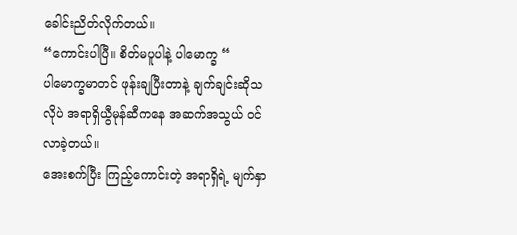ခေါင်းညိတ်လိုက်တယ်။
“ကောင်းပါပြီ။ စိတ်မပူပါနဲ့ ပါမောက္ခ “
ပါမောက္ခမာတင် ဖုန်းချပြီးတာနဲ့ ချက်ချင်းဆိုသလိုပဲ အရာရှိယွီမုန်ဆီကနေ အဆက်အသွယ် ဝင်လာခဲ့တယ်။
အေးစက်ပြီး ကြည့်ကောင်းတဲ့ အရာရှိရဲ့ မျက်နှာ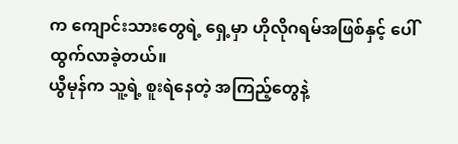က ကျောင်းသားတွေရဲ့ ရှေ့မှာ ဟိုလိုဂရမ်အဖြစ်နှင့် ပေါ်ထွက်လာခဲ့တယ်။
ယွီမုန်က သူ့ရဲ့ စူးရဲနေတဲ့ အကြည့်တွေနဲ့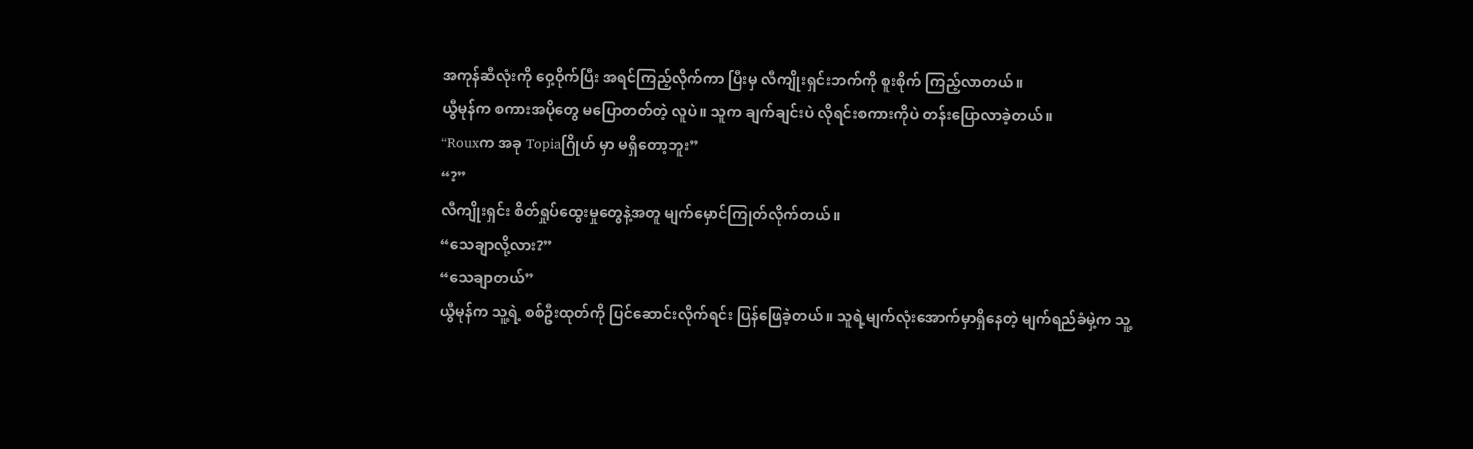အကုန်ဆီလုံးကို ဝှေ့ဝိုက်ပြီး အရင်ကြည့်လိုက်ကာ ပြီးမှ လီကျိုးရှင်းဘက်ကို စူးစိုက် ကြည့်လာတယ်။
ယွီမုန်က စကားအပိုတွေ မပြောတတ်တဲ့ လူပဲ။ သူက ချက်ချင်းပဲ လိုရင်းစကားကိုပဲ တန်းပြောလာခဲ့တယ်။
“Rouxက အခု Topiaဂြိုဟ် မှာ မရှိတော့ဘူး”
“?”
လီကျိုးရှင်း စိတ်ရှုပ်ထွေးမှုတွေနဲ့အတူ မျက်မှောင်ကြုတ်လိုက်တယ်။
“သေချာလို့လား?”
“သေချာတယ်”
ယွီမုန်က သူ့ရဲ့ စစ်ဦးထုတ်ကို ပြင်ဆောင်းလိုက်ရင်း ပြန်ဖြေခဲ့တယ်။ သူရဲ့မျက်လုံးအောက်မှာရှိနေတဲ့ မျက်ရည်ခံမှဲ့က သူ့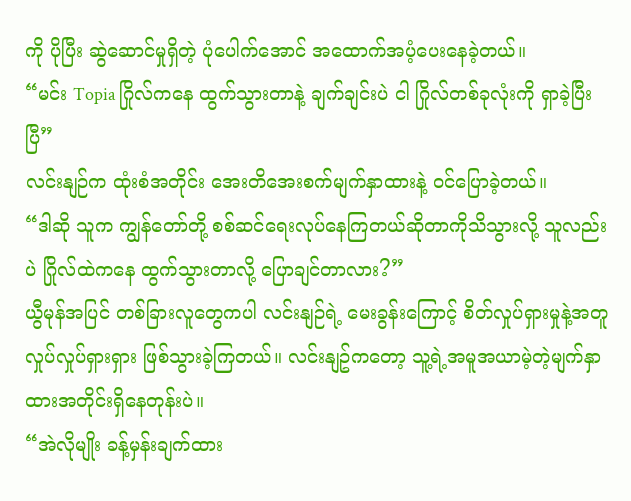ကို ပိုပြီး ဆွဲဆောင်မှုရှိတဲ့ ပုံပေါက်အောင် အထောက်အပံ့ပေးနေခဲ့တယ်။
“မင်း Topia ဂြိုလ်ကနေ ထွက်သွားတာနဲ့ ချက်ချင်းပဲ ငါ ဂြိုလ်တစ်ခုလုံးကို ရှာခဲ့ပြီးပြီ”
လင်းနျဉ်က ထုံးစံအတိုင်း အေးတိအေးစက်မျက်နှာထားနဲ့ ဝင်ပြောခဲ့တယ်။
“ဒါဆို သူက ကျွန်တော်တို့ စစ်ဆင်ရေးလုပ်နေကြတယ်ဆိုတာကိုသိသွားလို့ သူလည်းပဲ ဂြိုလ်ထဲကနေ ထွက်သွားတာလို့ ပြောချင်တာလား?”
ယွီမုန်အပြင် တစ်ခြားလူတွေကပါ လင်းနျဉ်ရဲ့ မေးခွန်းကြောင့် စိတ်လှုပ်ရှားမှုနဲ့အတူ လှုပ်လှုပ်ရှားရှား ဖြစ်သွားခဲ့ကြတယ်။ လင်းနျဥ်ကတော့ သူ့ရဲ့အမူအယာမဲ့တဲ့မျက်နှာထားအတိုင်းရှိနေတုန်းပဲ။
“အဲလိုမျိုး ခန့်မှန်းချက်ထား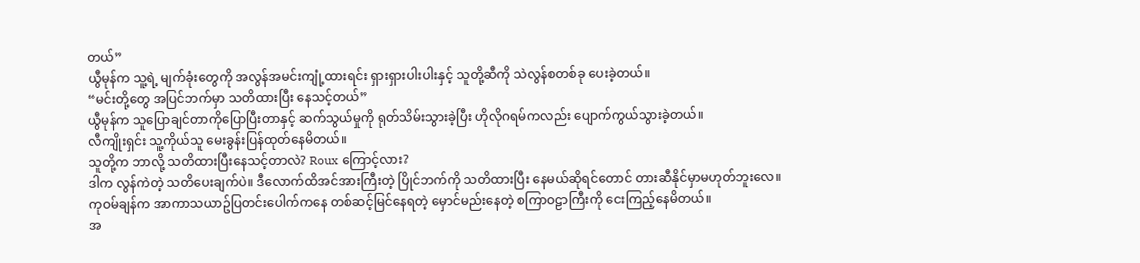တယ်”
ယွီမုန်က သူ့ရဲ့ မျက်ခုံးတွေကို အလွန်အမင်းကျုံ့ထားရင်း ရှားရှားပါးပါးနှင့် သူတို့ဆီကို သဲလွန်စတစ်ခု ပေးခဲ့တယ်။
“မင်းတို့တွေ အပြင်ဘက်မှာ သတိထားပြီး နေသင့်တယ်”
ယွီမုန်က သူပြောချင်တာကိုပြောပြီးတာနှင့် ဆက်သွယ်မှုကို ရုတ်သိမ်းသွားခဲ့ပြီး ဟိုလိုဂရမ်ကလည်း ပျောက်ကွယ်သွားခဲ့တယ်။
လီကျိုးရှင်း သူ့ကိုယ်သူ မေးခွန်းပြန်ထုတ်နေမိတယ်။
သူတို့က ဘာလို့ သတိထားပြီးနေသင့်တာလဲ? Roux ကြောင့်လား?
ဒါက လွန်ကဲတဲ့ သတိပေးချက်ပဲ။ ဒီလောက်ထိအင်အားကြီးတဲ့ ပြိုင်ဘက်ကို သတိထားပြီး နေမယ်ဆိုရင်တောင် တားဆီနိုင်မှာမဟုတ်ဘူးလေ။
ကုဝမ်ချန်က အာကာသယာဥ်ပြတင်းပေါက်ကနေ တစ်ဆင့်မြင်နေရတဲ့ မှောင်မည်းနေတဲ့ စကြာဝဠာကြီးကို ငေးကြည့်နေမိတယ်။
အ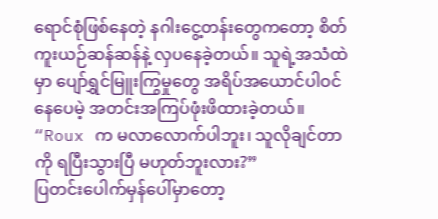ရောင်စုံဖြစ်နေတဲ့ နဂါးငွေ့တန်းတွေကတော့ စိတ်ကူးယဉ်ဆန်ဆန်နဲ့ လှပနေခဲ့တယ်။ သူရဲ့အသံထဲမှာ ပျော်ရွှင်မြူးကြွမှုတွေ အရိပ်အယောင်ပါဝင်နေပေမဲ့ အတင်းအကြပ်ဖုံးဖိထားခဲ့တယ်။
“Roux က မလာလောက်ပါဘူး၊ သူလိုချင်တာကို ရပြီးသွားပြီ မဟုတ်ဘူးလား?”
ပြတင်းပေါက်မှန်ပေါ်မှာတော့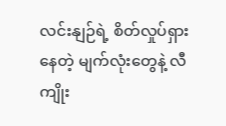လင်းနျဉ်ရဲ့ စိတ်လှုပ်ရှားနေတဲ့ မျက်လုံးတွေနဲ့ လီကျိုး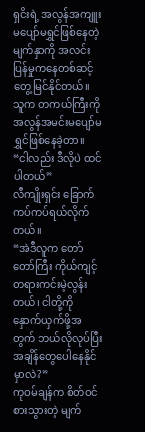ရှငိးရဲ့ အလွန်အကျူး မပျော်မရွှင်ဖြစ်နေတဲ့မျက်နှာကို အလင်းပြန်မှုကနေတစ်ဆင့် တွေ့မြင်နိုင်တယ်။
သူက တကယ်ကြီးကို အလွန်အမင်းမပျော်မရွှင်ဖြစ်နေခဲ့တာ။
“ငါလည်း ဒီလိုပဲ ထင်ပါတယ်”
လီကျိုးရှင်း ခြောက်ကပ်ကပ်ရယ်လိုက်တယ်။
“အဲဒီလူက တော်တော်ကြီး ကိုယ်ကျင့်တရားကင်းမဲ့လွန်းတယ်၊ ငါတို့ကို နှောက်ယှက်ဖို့အတွက် ဘယ်လိုလုပ်ပြီး အချိန်တွေပေါနေနိုင်မှာလဲ?”
ကုဝမ်ချန်က စိတ်ဝင်စားသွားတဲ့ မျက်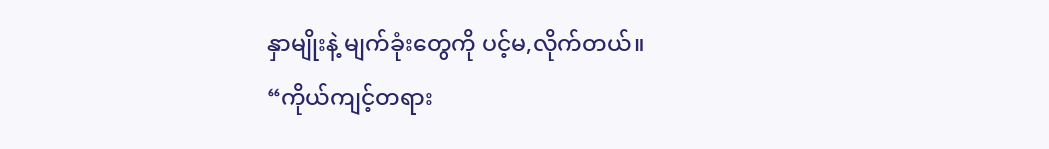နှာမျိုးနဲ့ မျက်ခုံးတွေကို ပင့်မ,လိုက်တယ်။
“ကိုယ်ကျင့်တရား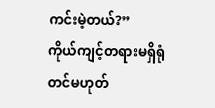ကင်းမဲ့တယ်?”
ကိုယ်ကျင့်တရားမရှိရုံတင်မဟုတ်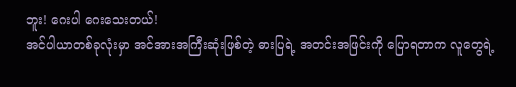ဘူး! ဂေးပါ ဂေးသေးတယ်!
အင်ပါယာတစ်ခုလုံးမှာ အင်အားအကြီးဆုံးဖြစ်တဲ့ ဓားပြရဲ့ အတင်းအဖြင်းကို ပြောရတာက လူတွေရဲ့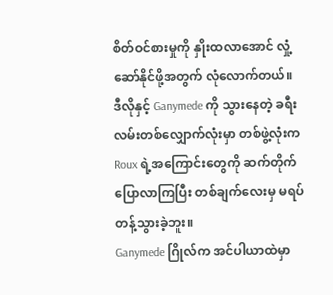စိတ်ဝင်စားမှုကို နှိုးထလာအောင် လှုံ့ဆော်နိုင်ဖို့အတွက် လုံလောက်တယ်။
ဒီလိုနှင့် Ganymede ကို သွားနေတဲ့ ခရီးလမ်းတစ်လျှောက်လုံးမှာ တစ်ဖွဲ့လုံးက Roux ရဲ့အကြောင်းတွေကို ဆက်တိုက်ပြောလာကြပြီး တစ်ချက်လေးမှ မရပ်တန့်သွားခဲ့ဘူး။
Ganymede ဂြိုလ်က အင်ပါယာထဲမှာ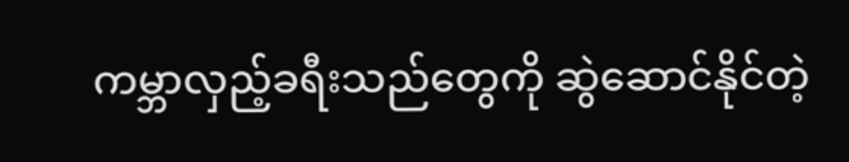ကမ္ဘာလှည့်ခရီးသည်တွေကို ဆွဲဆောင်နိုင်တဲ့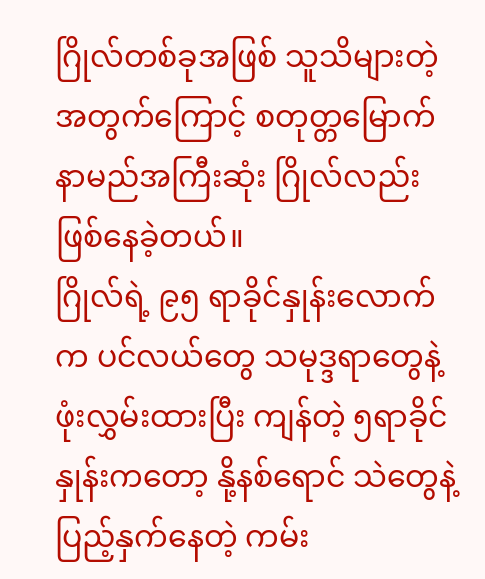ဂြိုလ်တစ်ခုအဖြစ် သူသိများတဲ့အတွက်ကြောင့် စတုတ္တမြောက် နာမည်အကြီးဆုံး ဂြိုလ်လည်းဖြစ်နေခဲ့တယ်။
ဂြိုလ်ရဲ့ ၉၅ ရာခိုင်နှုန်းလောက်က ပင်လယ်တွေ သမုဒ္ဒရာတွေနဲ့ ဖုံးလွှမ်းထားပြီး ကျန်တဲ့ ၅ရာခိုင်နှုန်းကတော့ နို့နစ်ရောင် သဲတွေနဲ့ ပြည့်နှက်နေတဲ့ ကမ်း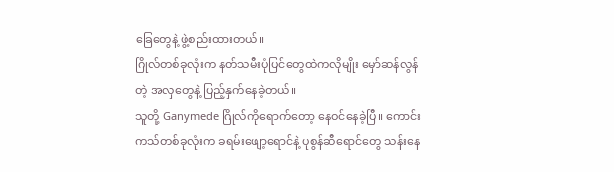ခြေတွေနဲ့ ဖွဲ့စည်းထားတယ်။
ဂြိုလ်တစ်ခုလုံးက နတ်သမီးပုံပြင်တွေထဲကလိုမျိုး မှော်ဆန်လွန်တဲ့ အလှတွေနဲ့ ပြည့်နှက်နေခဲ့တယ်။
သူတို့ Ganymede ဂြိုလ်ကိုရောက်တော့ နေဝင်နေခဲ့ပြီ။ ကောင်းကသ်တစ်ခုလုံးက ခရမ်းဖျော့ရောင်နဲ့ ပုစွန်ဆီရောင်တွေ သန်းနေ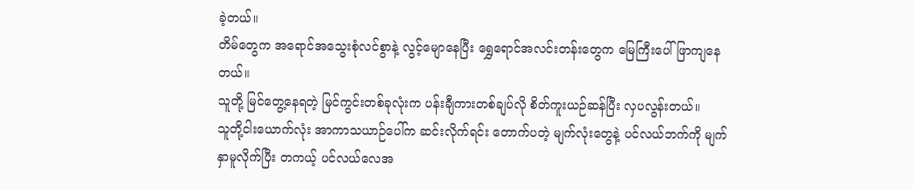ခဲ့တယ်။
တိမ်တွေက အရောင်အသွေးစုံလင်စွာနဲ့ လွင့်မျောနေပြီး ရွှေရောင်အလင်းတန်းတွေက မြေကြီးပေါ် ဖြာကျနေတယ်။
သူတို့ မြင်တွေ့နေရတဲ့ မြင်ကွင်းတစ်ခုလုံးက ပန်းချီကားတစ်ချပ်လို စိတ်ကူးယဉ်ဆန်ပြီး လှပလွန်းတယ်။
သူတို့ငါးယောက်လုံး အာကာသယာဉ်ပေါ်က ဆင်းလိုက်ရင်း တောက်ပတဲ့ မျက်လုံးတွေနဲ့ ပင်လယ်ဘက်ကို မျက်နှာမူလိုက်ပြီး တကယ့် ပင်လယ်လေအ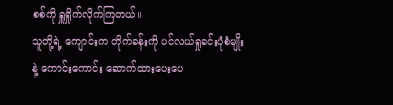စစ်ကို ရှူရှိုက်လိုက်ကြတယ်။
သူတို့ရဲ့ ကျောင်းက တိုက်ခန်းကို ပင်လယ်ရှုခင်းပုံစံမျိုးနဲ့ ကောင်းကောင်း ဆောက်ထားပေးပေ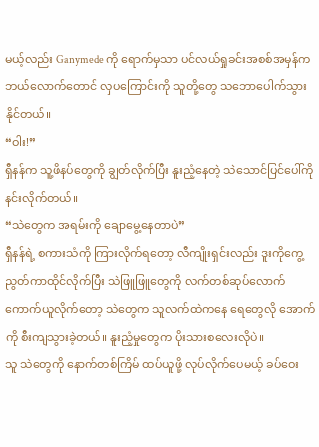မယ့်လည်း Ganymede ကို ရောက်မှသာ ပင်လယ်ရှုခင်းအစစ်အမှန်က ဘယ်လောက်တောင် လှပကြောင်းကို သူတို့တွေ သဘောပေါက်သွားနိုင်တယ်။
“ဝါး!”
ရှီနန်က သူ့ဖိနပ်တွေကို ချွတ်လိုက်ပြီး နူးညံ့နေတဲ့ သဲသောင်ပြင်ပေါ်ကို နင်းလိုက်တယ်။
“သဲတွေက အရမ်းကို ချောမွေ့နေတာပဲ”
ရှီနန်ရဲ့ စကားသံကို ကြားလိုက်ရတော့ လီကျိုးရှင်းလည်း ဒူးကိုကွေ့ညွတ်ကာထိုင်လိုက်ပြီး သဲဖြူဖြူတွေကို လက်တစ်ဆုပ်လောက် ကောက်ယူလိုက်တော့ သဲတွေက သူလက်ထဲကနေ ရေတွေလို အောက်ကို စီးကျသွားခဲ့တယ်။ နူးညံ့မှုတွေက ပိုးသားစလေးလိုပဲ။
သူ သဲတွေကို နောက်တစ်ကြိမ် ထပ်ယူဖို့ လုပ်လိုက်ပေမယ့် ခပ်ဝေး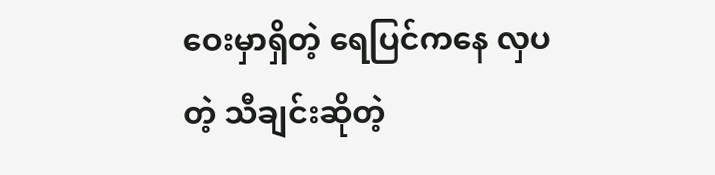ဝေးမှာရှိတဲ့ ရေပြင်ကနေ လှပတဲ့ သီချင်းဆိုတဲ့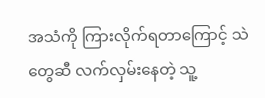အသံကို ကြားလိုက်ရတာကြောင့် သဲတွေဆီ လက်လှမ်းနေတဲ့ သူ့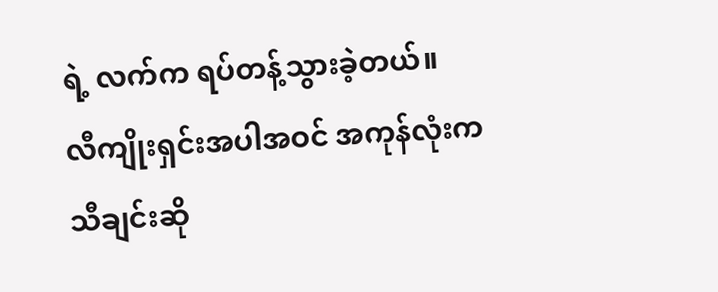ရဲ့ လက်က ရပ်တန့်သွားခဲ့တယ်။
လီကျိုးရှင်းအပါအဝင် အကုန်လုံးက သီချင်းဆို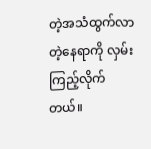တဲ့အသံထွက်လာတဲ့နေရာကို လှမ်းကြည့်လိုက်တယ်။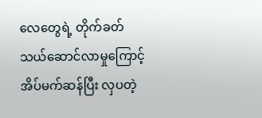လေတွေရဲ့ တိုက်ခတ်သယ်ဆောင်လာမှုကြောင့် အိပ်မက်ဆန်ပြီး လှပတဲ့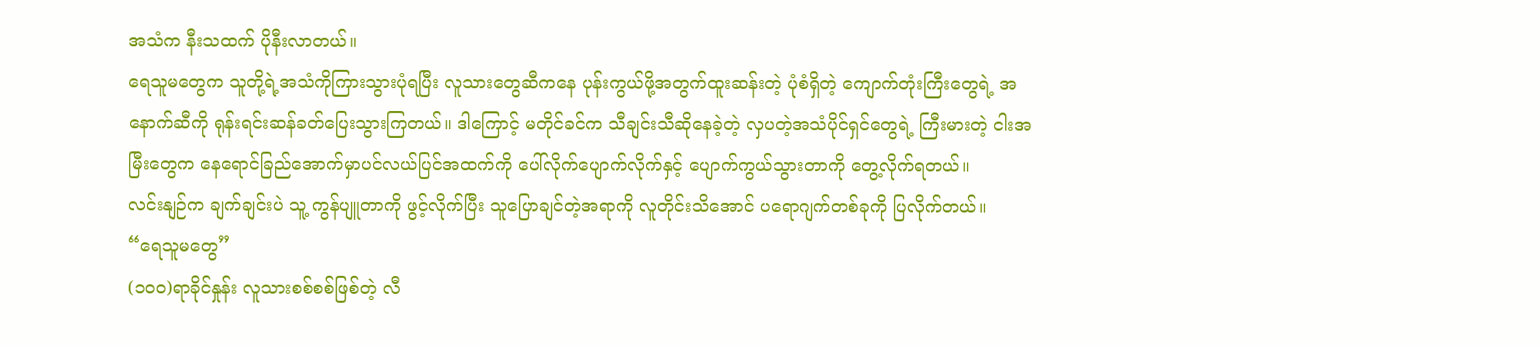အသံက နီးသထက် ပိုနီးလာတယ်။
ရေသူမတွေက သူတို့ရဲ့အသံကိုကြားသွားပုံရပြီး လူသားတွေဆီကနေ ပုန်းကွယ်ဖို့အတွက်ထူးဆန်းတဲ့ ပုံစံရှိတဲ့ ကျောက်တုံးကြီးတွေရဲ့ အနောက်ဆီကို ရုန်းရင်းဆန်ခတ်ပြေးသွားကြတယ်။ ဒါကြောင့် မတိုင်ခင်က သီချင်းသီဆိုနေခဲ့တဲ့ လှပတဲ့အသံပိုင်ရှင်တွေရဲ့ ကြီးမားတဲ့ ငါးအမြီးတွေက နေရောင်ခြည်အောက်မှာပင်လယ်ပြင်အထက်ကို ပေါ်လိုက်ပျောက်လိုက်နှင့် ပျောက်ကွယ်သွားတာကို တွေ့လိုက်ရတယ်။
လင်းနျဉ်က ချက်ချင်းပဲ သူ့ ကွန်ပျူတာကို ဖွင့်လိုက်ပြီး သူပြောချင်တဲ့အရာကို လူတိုင်းသိအောင် ပရောဂျက်တစ်ခုကို ပြလိုက်တယ်။
“ရေသူမတွေ”
(၁၀၀)ရာခိုင်နှုန်း လူသားစစ်စစ်ဖြစ်တဲ့ လီ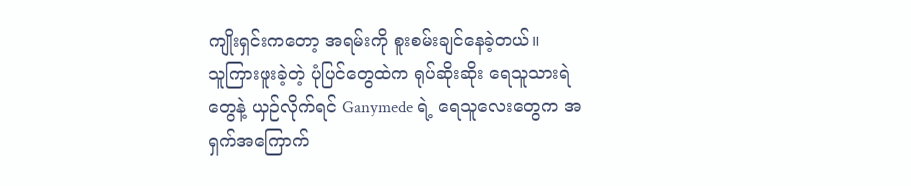ကျိုးရှင်းကတော့ အရမ်းကို စူးစမ်းချင်နေခဲ့တယ်။
သူကြားဖူးခဲ့တဲ့ ပုံပြင်တွေထဲက ရုပ်ဆိုးဆိုး ရေသူသားရဲတွေနဲ့ ယှဉ်လိုက်ရင် Ganymede ရဲ့ ရေသူလေးတွေက အရှက်အကြောက်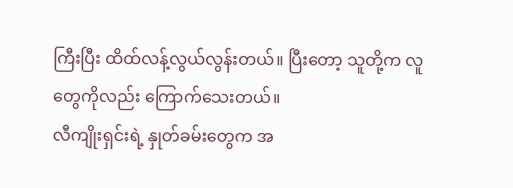ကြီးပြီး ထိထ်လန့်လွယ်လွန်းတယ်။ ပြီးတော့ သူတို့က လူတွေကိုလည်း ကြောက်သေးတယ်။
လီကျိုးရှင်းရဲ့ နှုတ်ခမ်းတွေက အ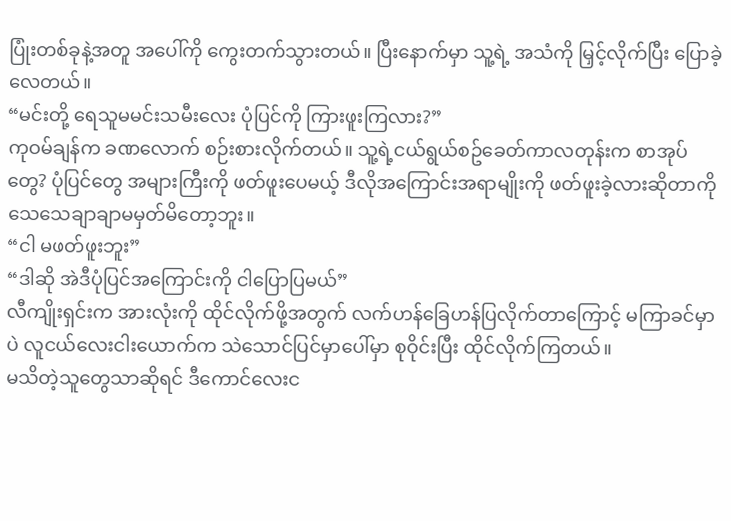ပြုံးတစ်ခုနဲ့အတူ အပေါ်ကို ကွေးတက်သွားတယ်။ ပြီးနောက်မှာ သူ့ရဲ့ အသံကို မြှင့်လိုက်ပြီး ပြောခဲ့လေတယ်။
“မင်းတို့ ရေသူမမင်းသမီးလေး ပုံပြင်ကို ကြားဖူးကြလား?”
ကုဝမ်ချန်က ခဏလောက် စဉ်းစားလိုက်တယ်။ သူ့ရဲ့ငယ်ရွယ်စဥ်ခေတ်ကာလတုန်းက စာအုပ်တွေ? ပုံပြင်တွေ အများကြီးကို ဖတ်ဖူးပေမယ့် ဒီလိုအကြောင်းအရာမျိုးကို ဖတ်ဖူးခဲ့လားဆိုတာကို သေသေချာချာမမှတ်မိတော့ဘူး။
“ငါ မဖတ်ဖူးဘူး”
“ဒါဆို အဲဒီပုံပြင်အကြောင်းကို ငါပြောပြမယ်”
လီကျိုးရှင်းက အားလုံးကို ထိုင်လိုက်ဖို့အတွက် လက်ဟန်ခြေဟန်ပြလိုက်တာကြောင့် မကြာခင်မှာပဲ လူငယ်လေးငါးယောက်က သဲသောင်ပြင်မှာပေါ်မှာ စုဝိုင်းပြီး ထိုင်လိုက်ကြတယ်။
မသိတဲ့သူတွေသာဆိုရင် ဒီကောင်လေးင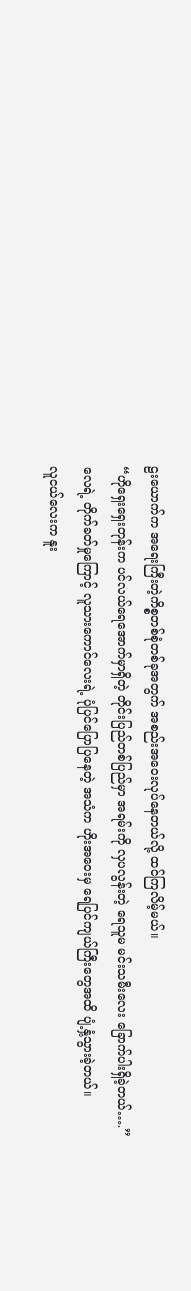ဠးယောက်က အရေးကြီးတဲ့ကိစ္စတစ်စုံတစ်ခုအတွက် အစည်းအ၀ေးလုပ်နေတယ်လို့ ထင်ကြလိမ့်မယ်။
“ဟိုရှေးရှေးတုန်းက ပင်လယ်ရေအောက်မှာရှိတဲ့ တိုင်းပြည်တစ်ပြည်မှာ အရမ်းကို လှပလွန်းတဲ့ ရေသူမ မင်းသမီးလေး ခြောက်ပါးရှိခဲ့တယ်….”
လေရဲ့ တိုက်ခတ်မှုကြောင့် လူသားကောင်လေးရဲ့ ပုံပြင်ပြောပြနေတဲ့ အသံက ဟိုးအဝေးမှ ရေပြင်ကျယ်ကြီးတွေအထိ ပျံ့နှံ့သွားခဲ့တယ်။
လူငယ်လေးက နူး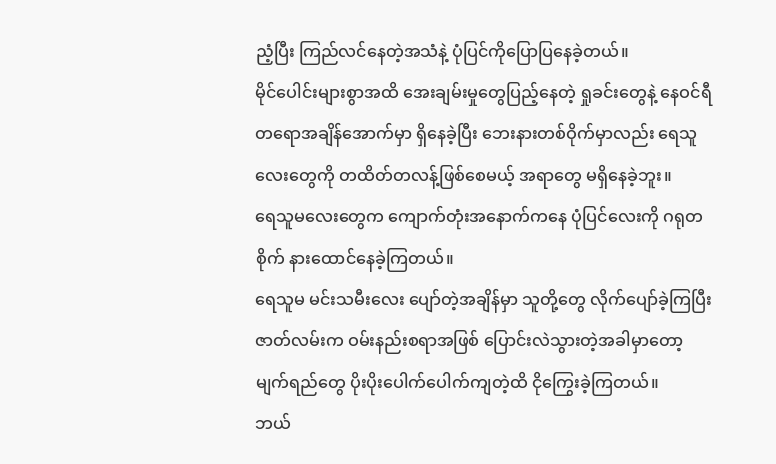ညံ့ပြီး ကြည်လင်နေတဲ့အသံနဲ့ ပုံပြင်ကိုပြောပြနေခဲ့တယ်။
မိုင်ပေါင်းများစွာအထိ အေးချမ်းမှုတွေပြည့်နေတဲ့ ရှုခင်းတွေနဲ့ နေဝင်ရီတရောအချိန်အောက်မှာ ရှိနေခဲ့ပြီး ဘေးနားတစ်ဝိုက်မှာလည်း ရေသူလေးတွေကို တထိတ်တလန့်ဖြစ်စေမယ့် အရာတွေ မရှိနေခဲ့ဘူး။
ရေသူမလေးတွေက ကျောက်တုံးအနောက်ကနေ ပုံပြင်လေးကို ဂရုတစိုက် နားထောင်နေခဲ့ကြတယ်။
ရေသူမ မင်းသမီးလေး ပျော်တဲ့အချိန်မှာ သူတို့တွေ လိုက်ပျော်ခဲ့ကြပြီး ဇာတ်လမ်းက ဝမ်းနည်းစရာအဖြစ် ပြောင်းလဲသွားတဲ့အခါမှာတော့ မျက်ရည်တွေ ပိုးပိုးပေါက်ပေါက်ကျတဲ့ထိ ငိုကြွေးခဲ့ကြတယ်။
ဘယ်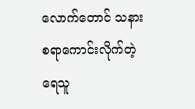လောက်တောင် သနားစရာကောင်းလိုက်တဲ့ ရေသူ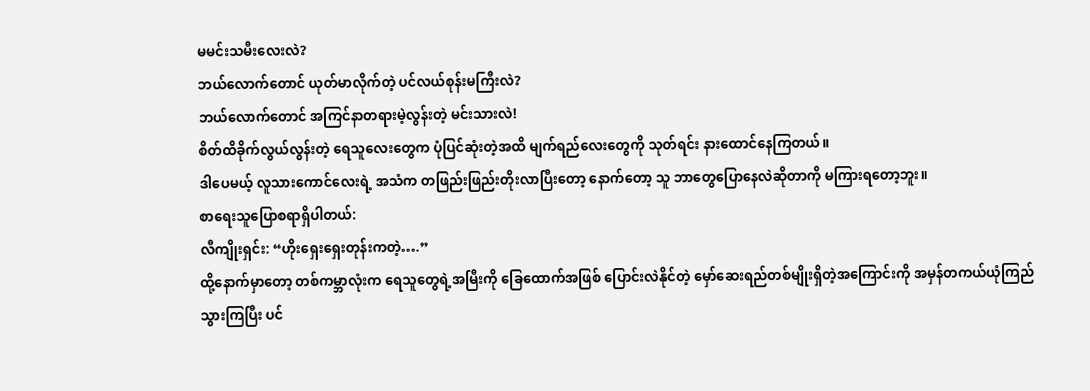မမင်းသမီးလေးလဲ?
ဘယ်လောက်တောင် ယုတ်မာလိုက်တဲ့ ပင်လယ်စုန်းမကြီးလဲ?
ဘယ်လောက်တောင် အကြင်နာတရားမဲ့လွန်းတဲ့ မင်းသားလဲ!
စိတ်ထိခိုက်လွယ်လွန်းတဲ့ ရေသူလေးတွေက ပုံပြင်ဆုံးတဲ့အထိ မျက်ရည်လေးတွေကို သုတ်ရင်း နားထောင်နေကြတယ်။
ဒါပေမယ့် လူသားကောင်လေးရဲ့ အသံက တဖြည်းဖြည်းတိုးလာပြီးတော့ နောက်တော့ သူ ဘာတွေပြောနေလဲဆိုတာကို မကြားရတော့ဘူး။
စာရေးသူပြောစရာရှိပါတယ်:
လီကျိုးရှင်း: “ဟိုးရှေးရှေးတုန်းကတဲ့….”
ထို့နောက်မှာတော့ တစ်ကမ္ဘာလုံးက ရေသူတွေရဲ့အမြီးကို ခြေထောက်အဖြစ် ပြောင်းလဲနိုင်တဲ့ မှော်ဆေးရည်တစ်မျိုးရှိတဲ့အကြောင်းကို အမှန်တကယ်ယုံကြည်သွားကြပြီး ပင်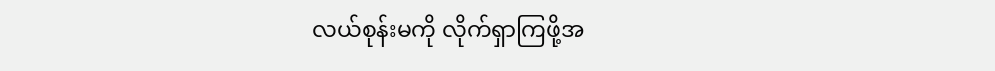လယ်စုန်းမကို လိုက်ရှာကြဖို့အ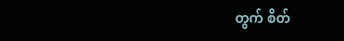တွက် စိတ်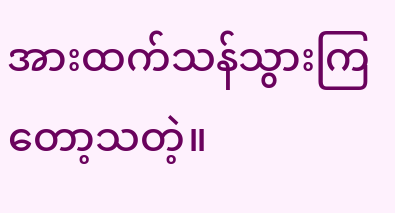အားထက်သန်သွားကြတော့သတဲ့။